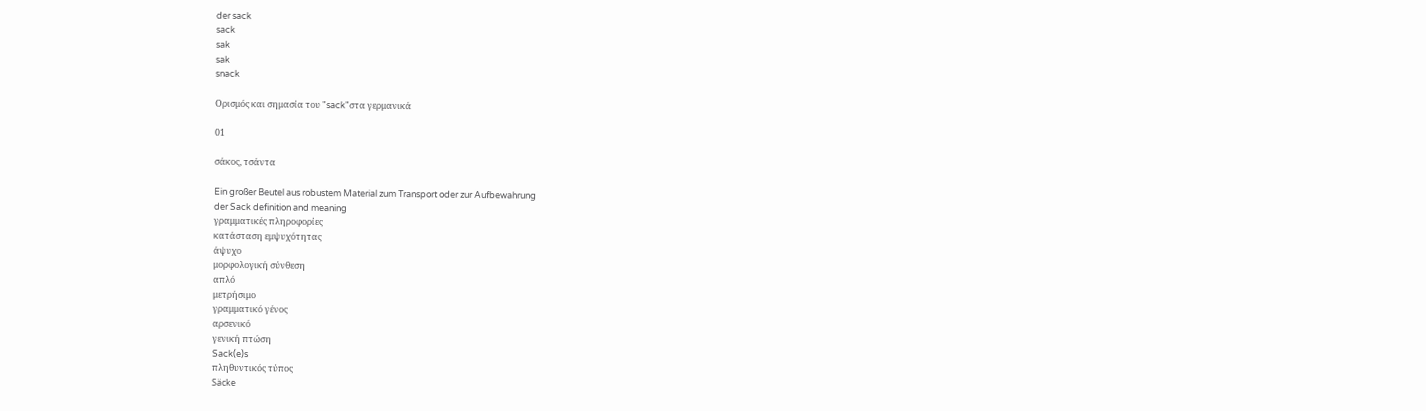der sack
sack
sak
sak
snack

Ορισμός και σημασία του "sack"στα γερμανικά

01

σάκος, τσάντα

Ein großer Beutel aus robustem Material zum Transport oder zur Aufbewahrung
der Sack definition and meaning
γραμματικές πληροφορίες
κατάσταση εμψυχότητας
άψυχο
μορφολογική σύνθεση
απλό
μετρήσιμο
γραμματικό γένος
αρσενικό
γενική πτώση
Sack(e)s
πληθυντικός τύπος
Säcke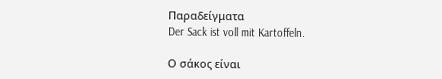Παραδείγματα
Der Sack ist voll mit Kartoffeln.

Ο σάκος είναι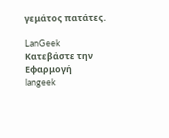γεμάτος πατάτες.

LanGeek
Κατεβάστε την Εφαρμογή
langeek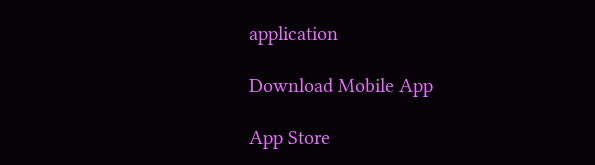application

Download Mobile App

App Store